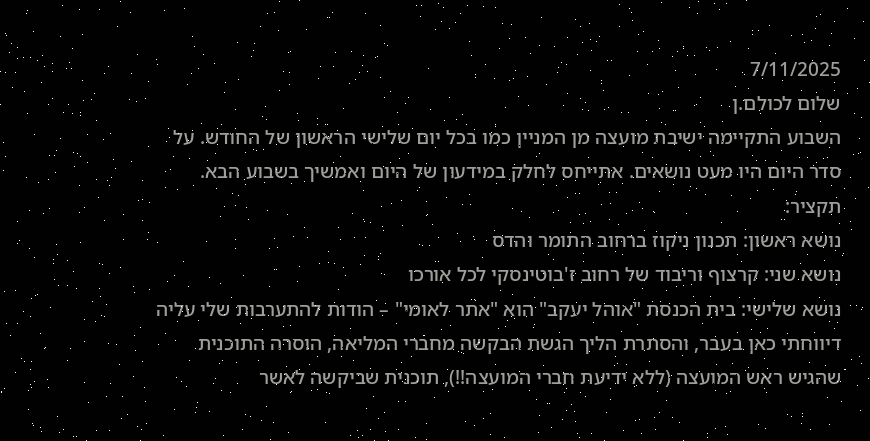7/11/2025
שלום לכולם.ן
השבוע התקיימה ישיבת מועצה מן המניין כמו בכל יום שלישי הראשון של החודש. על סדר היום היו מעט נושאים. אתייחס לחלק במידעון של היום ואמשיך בשבוע הבא. תקציר:
נושא ראשון: תכנון ניקוז ברחוב התומר והדס
נושא שני: קרצוף וריבוד של רחוב ז'בוטינסקי לכל אורכו
נושא שלישי: בית הכנסת "אוהל יעקב" הוא "אתר לאומי" – הודות להתערבות שלי עליה דיווחתי כאן בעבר, והסתרת הליך הגשת הבקשה מחברי המליאה, הוסרה התוכנית שהגיש ראש המועצה (ללא ידיעת חברי המועצה!!), תוכנית שביקשה לאשר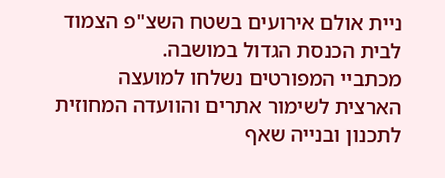ניית אולם אירועים בשטח השצ"פ הצמוד לבית הכנסת הגדול במושבה.
מכתביי המפורטים נשלחו למועצה הארצית לשימור אתרים והוועדה המחוזית לתכנון ובנייה שאף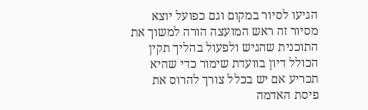הגיעו לסיור במקום וגם כפועל יוצא מסיור זה ראש המועצה הורה למשוך את התוכנית שהגיש ולפעול בהליך תקין הכולל דיון בוועדת שימור כדי שהיא תכריע אם יש בכלל צורך להרוס את פיסת האדמה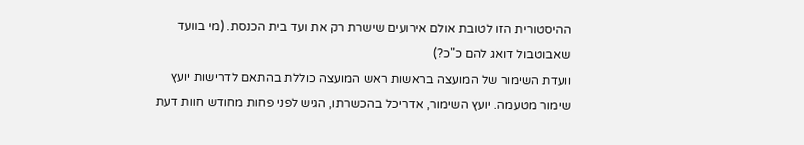ההיסטורית הזו לטובת אולם אירועים שישרת רק את ועד בית הכנסת. (מי בוועד שאבוטבול דואג להם כ"כ?)
וועדת השימור של המועצה בראשות ראש המועצה כוללת בהתאם לדרישות יועץ שימור מטעמה. יועץ השימור, אדריכל בהכשרתו, הגיש לפני פחות מחודש חוות דעת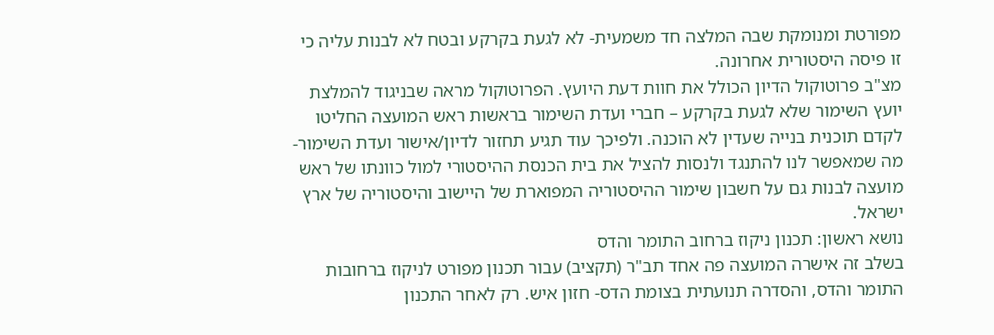מפורטת ומנומקת שבה המלצה חד משמעית- לא לגעת בקרקע ובטח לא לבנות עליה כי זו פיסה היסטורית אחרונה.
מצ"ב פרוטוקול הדיון הכולל את חוות דעת היועץ. הפרוטוקול מראה שבניגוד להמלצת יועץ השימור שלא לגעת בקרקע – חברי ועדת השימור בראשות ראש המועצה החליטו לקדם תוכנית בנייה שעדין לא הוכנה. ולפיכך עוד תגיע תחזור לדיון/אישור ועדת השימור- מה שמאפשר לנו להתנגד ולנסות להציל את בית הכנסת ההיסטורי למול כוונתו של ראש מועצה לבנות גם על חשבון שימור ההיסטוריה המפוארת של היישוב והיסטוריה של ארץ ישראל.
נושא ראשון: תכנון ניקוז ברחוב התומר והדס
בשלב זה אישרה המועצה פה אחד תב"ר (תקציב) עבור תכנון מפורט לניקוז ברחובות התומר והדס, והסדרה תנועתית בצומת הדס- חזון איש. רק לאחר התכנון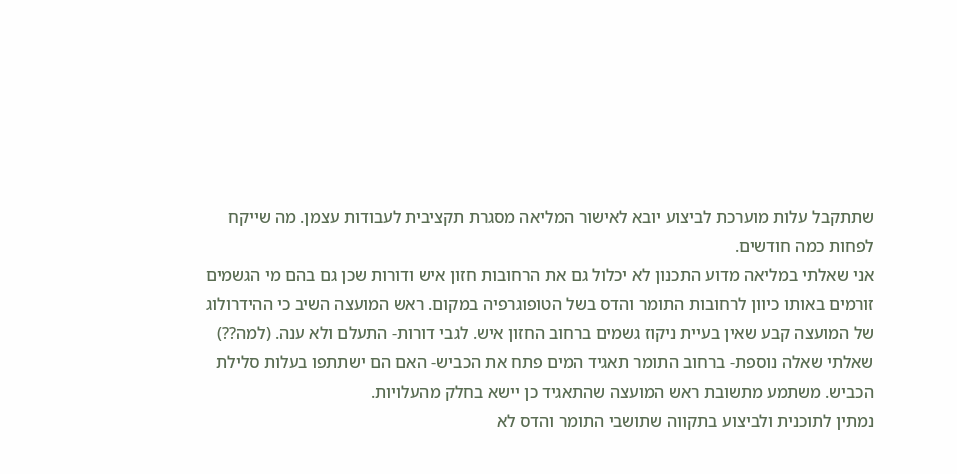שתתקבל עלות מוערכת לביצוע יובא לאישור המליאה מסגרת תקציבית לעבודות עצמן. מה שייקח לפחות כמה חודשים.
אני שאלתי במליאה מדוע התכנון לא יכלול גם את הרחובות חזון איש ודורות שכן גם בהם מי הגשמים זורמים באותו כיוון לרחובות התומר והדס בשל הטופוגרפיה במקום. ראש המועצה השיב כי ההידרולוג של המועצה קבע שאין בעיית ניקוז גשמים ברחוב החזון איש. לגבי דורות- התעלם ולא ענה. (למה??)
שאלתי שאלה נוספת- ברחוב התומר תאגיד המים פתח את הכביש- האם הם ישתתפו בעלות סלילת הכביש. משתמע מתשובת ראש המועצה שהתאגיד כן יישא בחלק מהעלויות.
נמתין לתוכנית ולביצוע בתקווה שתושבי התומר והדס לא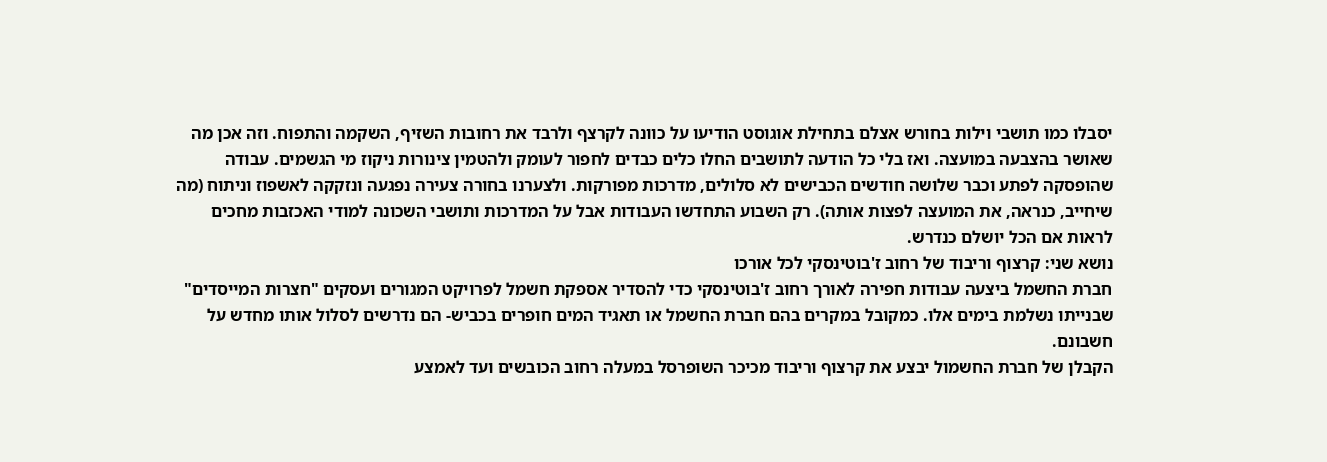יסבלו כמו תושבי וילות בחורש אצלם בתחילת אוגוסט הודיעו על כוונה לקרצף ולרבד את רחובות השזיף, השקמה והתפוח. וזה אכן מה שאושר בהצבעה במועצה. ואז בלי כל הודעה לתושבים החלו כלים כבדים לחפור לעומק ולהטמין צינורות ניקוז מי הגשמים. עבודה שהופסקה לפתע וכבר שלושה חודשים הכבישים לא סלולים, מדרכות מפורקות. ולצערנו בחורה צעירה נפגעה ונזקקה לאשפוז וניתוח (מה שיחייב, כנראה, את המועצה לפצות אותה). רק השבוע התחדשו העבודות אבל על המדרכות ותושבי השכונה למודי האכזבות מחכים לראות אם הכל יושלם כנדרש.
נושא שני: קרצוף וריבוד של רחוב ז'בוטינסקי לכל אורכו
חברת החשמל ביצעה עבודות חפירה לאורך רחוב ז'בוטינסקי כדי להסדיר אספקת חשמל לפרויקט המגורים ועסקים "חצרות המייסדים" שבנייתו נשלמת בימים אלו. כמקובל במקרים בהם חברת החשמל או תאגיד המים חופרים בכביש- הם נדרשים לסלול אותו מחדש על חשבונם.
הקבלן של חברת החשמול יבצע את קרצוף וריבוד מכיכר השופרסל במעלה רחוב הכובשים ועד לאמצע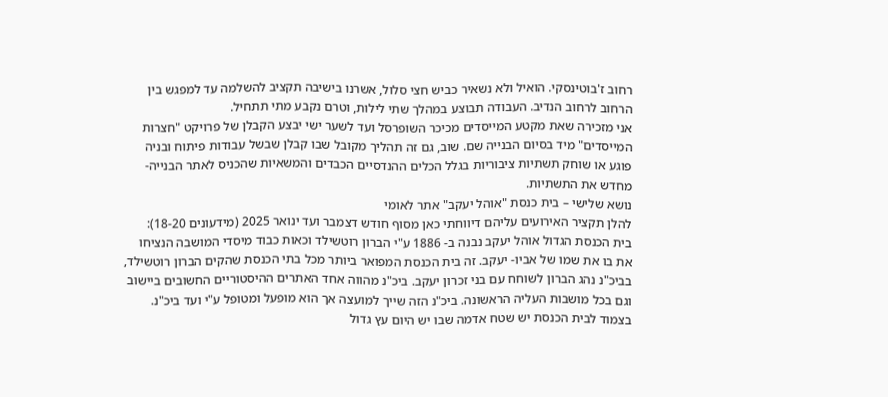רחוב ז'בוטינסקי. הואיל ולא נשאיר כביש חצי סלול, אשרנו בישיבה תקציב להשלמה עד למפגש בין הרחוב לרחוב הנדיב. העבודה תבוצע במהלך שתי לילות, וטרם נקבע מתי תתחיל.
אני מזכירה שאת מקטע המייסדים מכיכר השופרסל ועד לשער ישי יבצע הקבלן של פרויקט "חצרות המייסדים" מיד בסיום הבנייה שם. שוב, גם זה תהליך מקובל שבו קבלן שבשל עבודות פיתוח ובניה פוגע או שוחק תשתיות ציבוריות בגלל הכלים ההנדסיים הכבדים והמשאיות שהכניס לאתר הבנייה- מחדש את התשתיות.
נושא שלישי – בית כנסת "אוהל יעקב" אתר לאומי
להלן תקציר האירועים עליהם דיווחתי כאן מסוף חודש דצמבר ועד ינואר 2025 (מידעונים 18-20):
בית הכנסת הגדול אוהל יעקב נבנה ב- 1886 ע"י הברון רוטשילד וכאות כבוד מיסדי המושבה הנציחו את בו את שמו של אביו- יעקב. זה בית הכנסת המפואר ביותר מכל בתי הכנסת שהקים הברון רוטשילד, בביכ"נ נהג הברון לשוחח עם בני זכרון יעקב. ביכ"נ מהווה אחד האתרים ההיסטוריים החשובים ביישוב וגם בכל מושבות העליה הראשונה. ביכ"נ הזה שייך למועצה אך הוא מופעל ומטופל ע"י ועד ביכ"נ.
בצמוד לבית הכנסת יש שטח אדמה שבו יש היום עץ גדול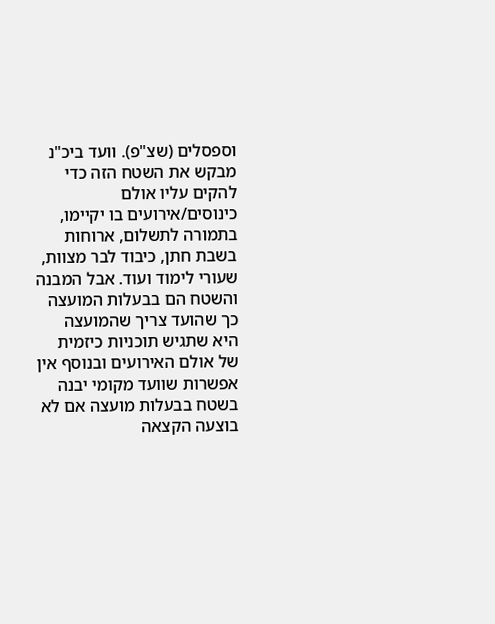וספסלים (שצ"פ). וועד ביכ"נ מבקש את השטח הזה כדי להקים עליו אולם כינוסים/אירועים בו יקיימו, בתמורה לתשלום, ארוחות בשבת חתן, כיבוד לבר מצוות, שעורי לימוד ועוד. אבל המבנה והשטח הם בבעלות המועצה כך שהועד צריך שהמועצה היא שתגיש תוכניות כיזמית של אולם האירועים ובנוסף אין אפשרות שוועד מקומי יבנה בשטח בבעלות מועצה אם לא בוצעה הקצאה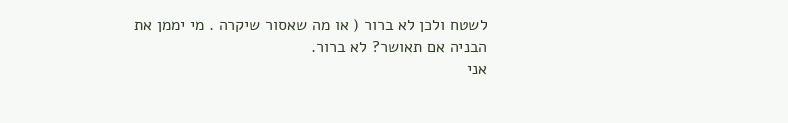לשטח ולכן לא ברור ( או מה שאסור שיקרה . מי יממן את הבניה אם תאושר? לא ברור.
אני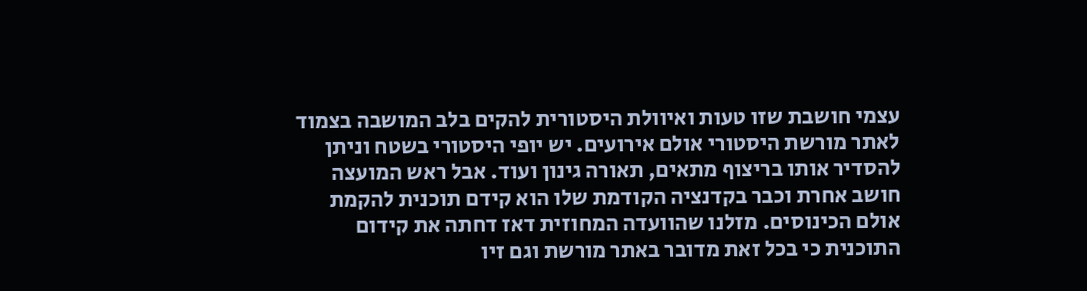עצמי חושבת שזו טעות ואיוולת היסטורית להקים בלב המושבה בצמוד לאתר מורשת היסטורי אולם אירועים. יש יופי היסטורי בשטח וניתן להסדיר אותו בריצוף מתאים, תאורה גינון ועוד. אבל ראש המועצה חושב אחרת וכבר בקדנציה הקודמת שלו הוא קידם תוכנית להקמת אולם הכינוסים. מזלנו שהוועדה המחוזית דאז דחתה את קידום התוכנית כי בכל זאת מדובר באתר מורשת וגם זיו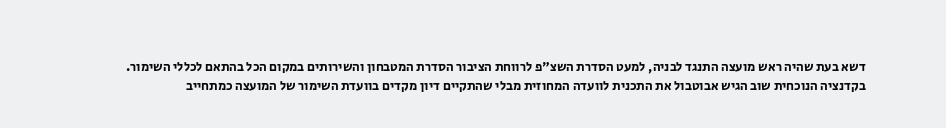דשא בעת שהיה ראש מועצה התנגד לבניה, למעט הסדרת השצ"פ לרווחת הציבור הסדרת המטבחון והשירותים במקום הכל בהתאם לכללי השימור.
בקדנציה הנוכחית שוב הגיש אבוטבול את התכנית לוועדה המחוזית מבלי שהתקיים דיון מקדים בוועדת השימור של המועצה כמתחייב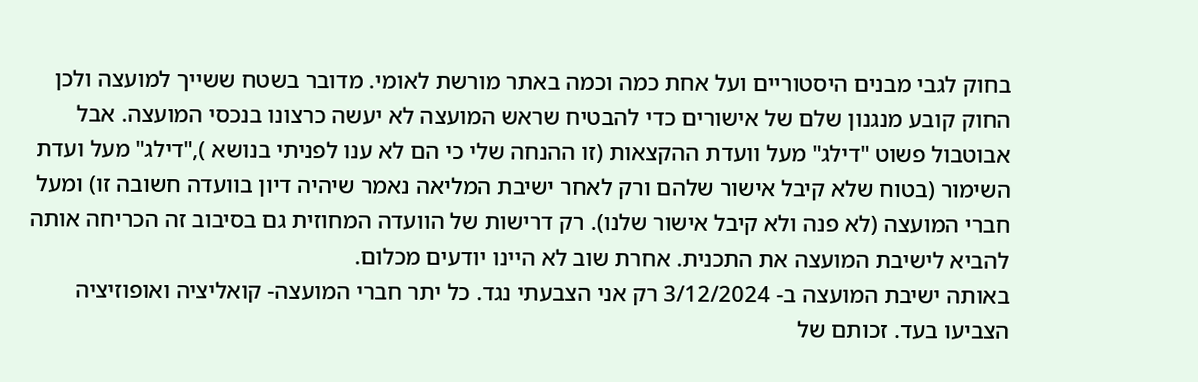בחוק לגבי מבנים היסטוריים ועל אחת כמה וכמה באתר מורשת לאומי. מדובר בשטח ששייך למועצה ולכן החוק קובע מנגנון שלם של אישורים כדי להבטיח שראש המועצה לא יעשה כרצונו בנכסי המועצה. אבל אבוטבול פשוט "דילג" מעל וועדת ההקצאות (זו ההנחה שלי כי הם לא ענו לפניתי בנושא ),"דילג" מעל ועדת השימור (בטוח שלא קיבל אישור שלהם ורק לאחר ישיבת המליאה נאמר שיהיה דיון בוועדה חשובה זו) ומעל חברי המועצה (לא פנה ולא קיבל אישור שלנו). רק דרישות של הוועדה המחוזית גם בסיבוב זה הכריחה אותה להביא לישיבת המועצה את התכנית. אחרת שוב לא היינו יודעים מכלום.
באותה ישיבת המועצה ב- 3/12/2024 רק אני הצבעתי נגד. כל יתר חברי המועצה- קואליציה ואופוזיציה הצביעו בעד. זכותם של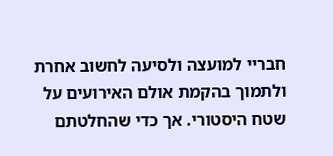חבריי למועצה ולסיעה לחשוב אחרת ולתמוך בהקמת אולם האירועים על שטח היסטורי. אך כדי שהחלטתם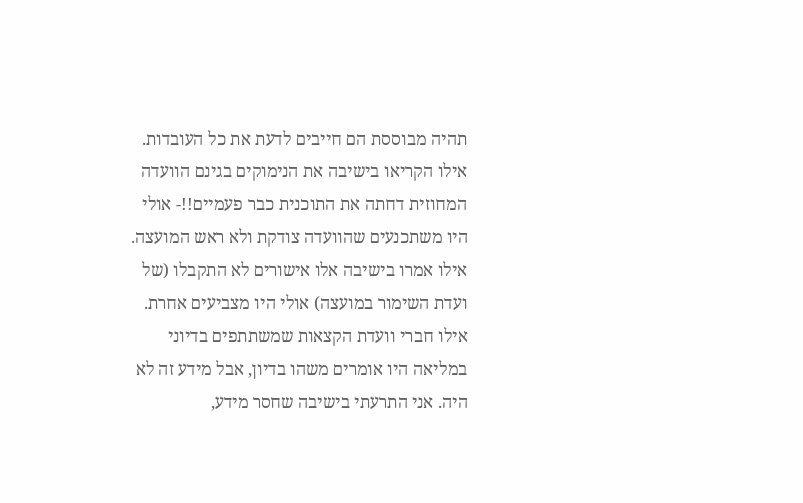תהיה מבוססת הם חייבים לדעת את כל העובדות. אילו הקריאו בישיבה את הנימוקים בגינם הוועדה המחוזית דחתה את התוכנית כבר פעמיים!!- אולי היו משתכנעים שהוועדה צודקת ולא ראש המועצה. אילו אמרו בישיבה אלו אישורים לא התקבלו (של ועדת השימור במועצה) אולי היו מצביעים אחרת. אילו חברי וועדת הקצאות שמשתתפים בדיוני במליאה היו אומרים משהו בדיון, אבל מידע זה לא היה. אני התרעתי בישיבה שחסר מידע,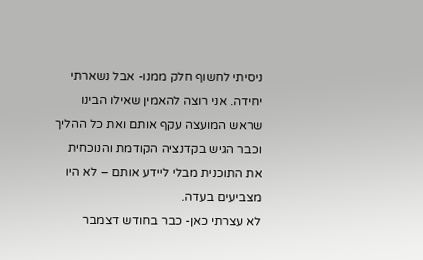ניסיתי לחשוף חלק ממנו- אבל נשארתי יחידה. אני רוצה להאמין שאילו הבינו שראש המועצה עקף אותם ואת כל ההליך וכבר הגיש בקדנציה הקודמת והנוכחית את התוכנית מבלי ליידע אותם – לא היו מצביעים בעדה.
לא עצרתי כאן- כבר בחודש דצמבר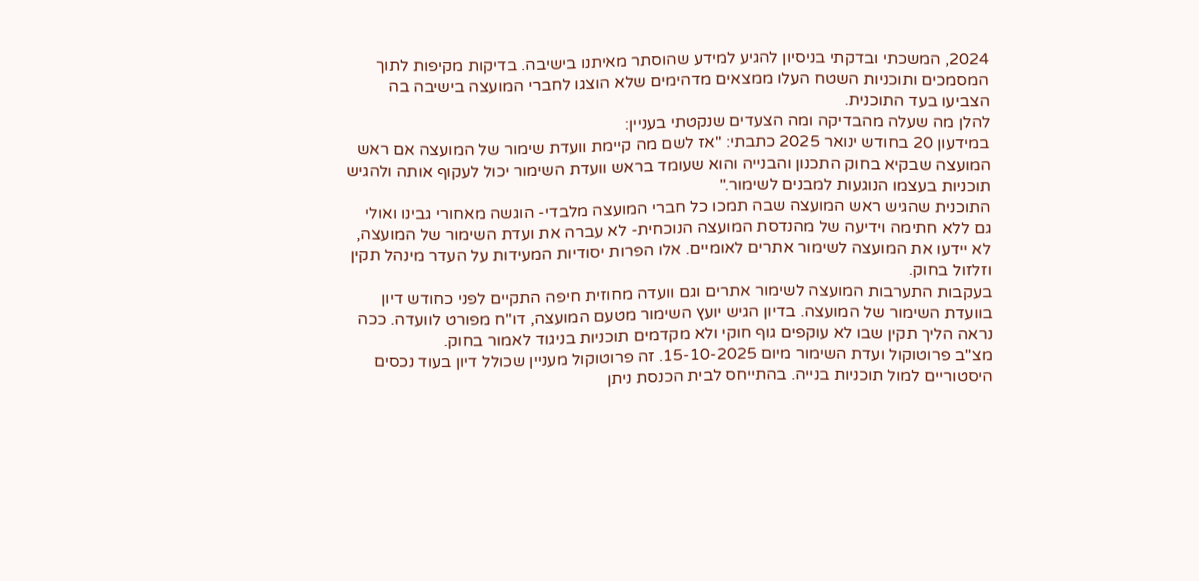2024, המשכתי ובדקתי בניסיון להגיע למידע שהוסתר מאיתנו בישיבה. בדיקות מקיפות לתוך המסמכים ותוכניות השטח העלו ממצאים מדהימים שלא הוצגו לחברי המועצה בישיבה בה הצביעו בעד התוכנית.
להלן מה שעלה מהבדיקה ומה הצעדים שנקטתי בעניין:
במידעון 20 בחודש ינואר 2025 כתבתי: "אז לשם מה קיימת וועדת שימור של המועצה אם ראש המועצה שבקיא בחוק התכנון והבנייה והוא שעומד בראש וועדת השימור יכול לעקוף אותה ולהגיש תוכניות בעצמו הנוגעות למבנים לשימור."
התוכנית שהגיש ראש המועצה שבה תמכו כל חברי המועצה מלבדי- הוגשה מאחורי גבינו ואולי גם ללא חתימה וידיעה של מהנדסת המועצה הנוכחית- לא עברה את ועדת השימור של המועצה, לא יידעו את המועצה לשימור אתרים לאומיים. אלו הפרות יסודיות המעידות על העדר מינהל תקין וזלזול בחוק.
בעקבות התערבות המועצה לשימור אתרים וגם וועדה מחוזית חיפה התקיים לפני כחודש דיון בוועדת השימור של המועצה. בדיון הגיש יועץ השימור מטעם המועצה, דו"ח מפורט לוועדה. ככה נראה הליך תקין שבו לא עוקפים גוף חוקי ולא מקדמים תוכניות בניגוד לאמור בחוק.
מצ"ב פרוטוקול ועדת השימור מיום 15-10-2025. זה פרוטוקול מעניין שכולל דיון בעוד נכסים היסטוריים למול תוכניות בנייה. בהתייחס לבית הכנסת ניתן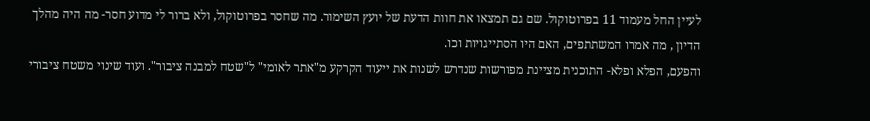לעיין החל מעמוד 11 בפרוטוקול. שם גם תמצאו את חוות הדעת של יועץ השימור. מה שחסר בפרוטוקול, ולא ברור לי מדוע חסר- מה היה מהלך הדיון , מה אמרו המשתתפים, האם היו הסתייגויות וכו.
והפעם, הפלא ופלא- התוכנית מציינת מפורשות שנדרש לשנות את ייעוד הקרקע מ"אתר לאומי" ל"שטח למבנה ציבור". ועוד שינוי משטח ציבורי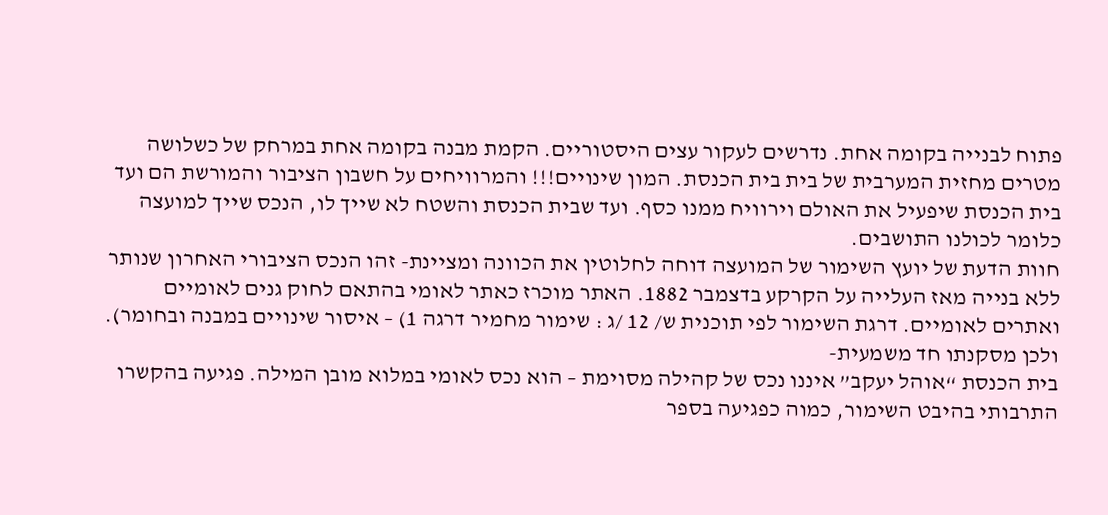פתוח לבנייה בקומה אחת. נדרשים לעקור עצים היסטוריים. הקמת מבנה בקומה אחת במרחק של כשלושה מטרים מחזית המערבית של בית בית הכנסת. המון שינויים!!! והמרוויחים על חשבון הציבור והמורשת הם ועד בית הכנסת שיפעיל את האולם וירוויח ממנו כסף. ועד שבית הכנסת והשטח לא שייך לו, הנכס שייך למועצה כלומר לכולנו התושבים.
חוות הדעת של יועץ השימור של המועצה דוחה לחלוטין את הכוונה ומציינת- זהו הנכס הציבורי האחרון שנותר ללא בנייה מאז העלייה על הקרקע בדצמבר 1882. האתר מוכרז כאתר לאומי בהתאם לחוק גנים לאומיים ואתרים לאומיים. דרגת השימור לפי תוכנית ש/ 12 /ג : שימור מחמיר דרגה 1) – איסור שינויים במבנה ובחומר).
ולכן מסקנתו חד משמעית-
בית הכנסת “אוהל יעקב” איננו נכס של קהילה מסוימת – הוא נכס לאומי במלוא מובן המילה. פגיעה בהקשרו התרבותי בהיבט השימור, כמוה כפגיעה בספר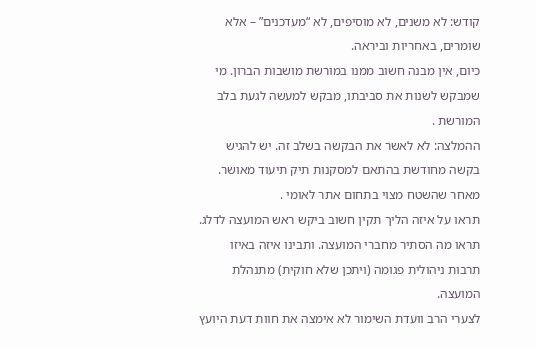קודש: לא משנים, לא מוסיפים, לא “מעדכנים” – אלא שומרים, באחריות וביראה.
כיום, אין מבנה חשוב ממנו במורשת מושבות הברון. מי שמבקש לשנות את סביבתו, מבקש למעשה לגעת בלב המורשת .
ההמלצה: לא לאשר את הבקשה בשלב זה. יש להגיש בקשה מחודשת בהתאם למסקנות תיק תיעוד מאושר. מאחר שהשטח מצוי בתחום אתר לאומי .
תראו על איזה הליך תקין חשוב ביקש ראש המועצה לדלג. תראו מה הסתיר מחברי המועצה. ותבינו איזה באיזו תרבות ניהולית פגומה (ויתכן שלא חוקית) מתנהלת המועצה.
לצערי הרב וועדת השימור לא אימצה את חוות דעת היועץ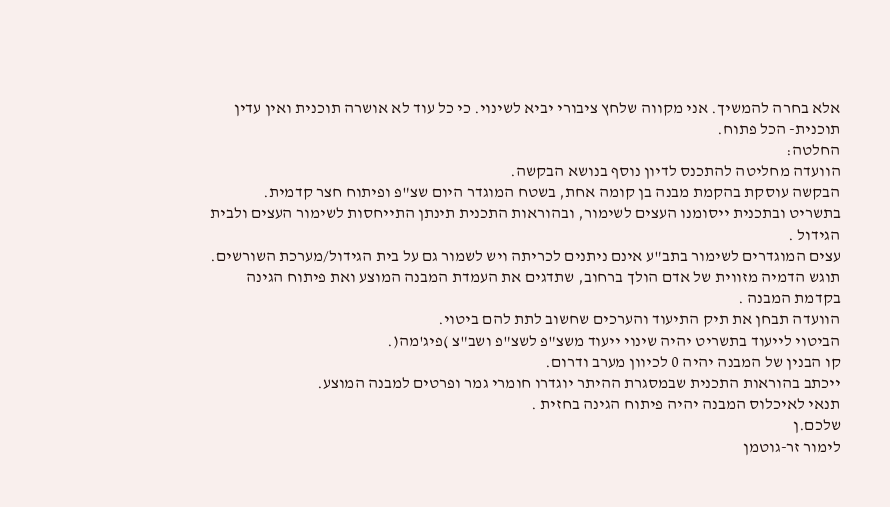אלא בחרה להמשיך. אני מקווה שלחץ ציבורי יביא לשינוי. כי כל עוד לא אושרה תוכנית ואין עדין תוכנית- הכל פתוח.
החלטה:
הוועדה מחליטה להתכנס לדיון נוסף בנושא הבקשה.
הבקשה עוסקת בהקמת מבנה בן קומה אחת, בשטח המוגדר היום שצ"פ ופיתוח חצר קדמית.
בתשריט ובתכנית ייסומנו העצים לשימור, ובהוראות התכנית תינתן התייחסות לשימור העצים ולבית הגידול .
עצים המוגדרים לשימור בתב"ע אינם ניתנים לכריתה ויש לשמור גם על בית הגידול/מערכת השורשים.
תוגש הדמיה מזווית של אדם הולך ברחוב, שתדגים את העמדת המבנה המוצע ואת פיתוח הגינה בקדמת המבנה .
הוועדה תבחן את תיק התיעוד והערכים שחשוב לתת להם ביטוי.
הביטוי לייעוד בתשריט יהיה שינוי ייעוד משצ"פ לשצ"פ ושב"צ )פיג'מה(.
קו הבנין של המבנה יהיה 0 לכיוון מערב ודרום.
ייכתב בהוראות התכנית שבמסגרת ההיתר יוגדרו חומרי גמר ופרטים למבנה המוצע.
תנאי לאיכלוס המבנה יהיה פיתוח הגינה בחזית .
שלכם.ן
לימור זר-גוטמן